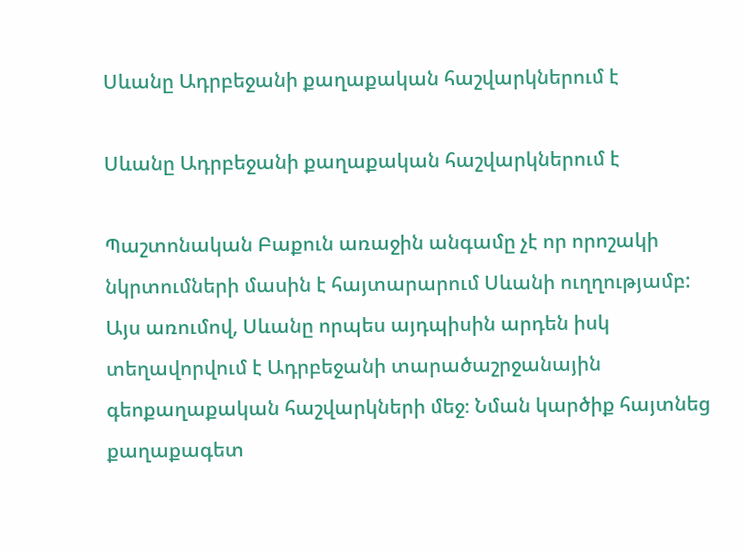Սևանը Ադրբեջանի քաղաքական հաշվարկներում է

Սևանը Ադրբեջանի քաղաքական հաշվարկներում է

Պաշտոնական Բաքուն առաջին անգամը չէ որ որոշակի նկրտումների մասին է հայտարարում Սևանի ուղղությամբ: Այս առումով, Սևանը որպես այդպիսին արդեն իսկ տեղավորվում է Ադրբեջանի տարածաշրջանային գեոքաղաքական հաշվարկների մեջ։ Նման կարծիք հայտնեց քաղաքագետ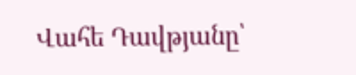Վահե Դավթյանը՝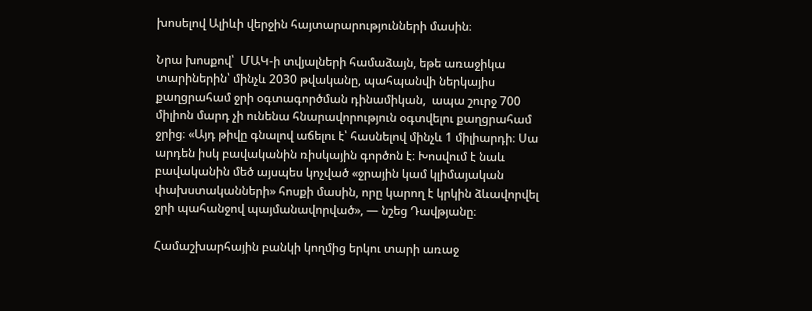խոսելով Ալիևի վերջին հայտարարությունների մասին։

Նրա խոսքով՝  ՄԱԿ-ի տվյալների համաձայն, եթե առաջիկա տարիներին՝ մինչև 2030 թվականը, պահպանվի ներկայիս քաղցրահամ ջրի օգտագործման դինամիկան,  ապա շուրջ 700 միլիոն մարդ չի ունենա հնարավորություն օգտվելու քաղցրահամ ջրից։ «Այդ թիվը գնալով աճելու է՝ հասնելով մինչև 1 միլիարդի։ Սա արդեն իսկ բավականին ռիսկային գործոն է։ Խոսվում է նաև բավականին մեծ այսպես կոչված «ջրային կամ կլիմայական փախստականների» հոսքի մասին, որը կարող է կրկին ձևավորվել ջրի պահանջով պայմանավորված», — նշեց Դավթյանը։

Համաշխարհային բանկի կողմից երկու տարի առաջ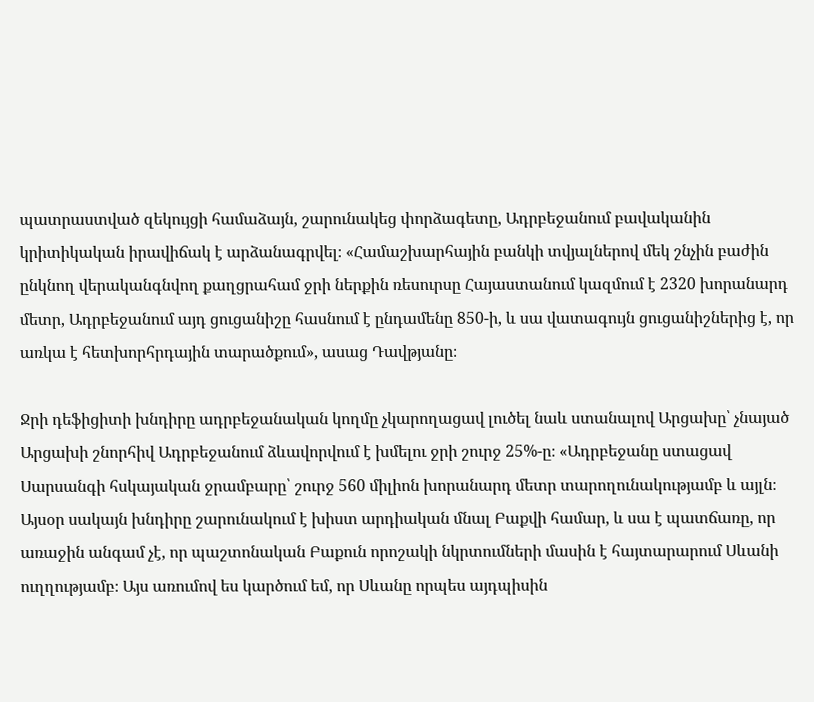պատրաստված զեկույցի համաձայն, շարունակեց փորձագետը, Ադրբեջանում բավականին կրիտիկական իրավիճակ է արձանագրվել։ «Համաշխարհային բանկի տվյալներով մեկ շնչին բաժին ընկնող վերականգնվող քաղցրահամ ջրի ներքին ռեսուրսը Հայաստանում կազմում է 2320 խորանարդ մետր, Ադրբեջանում այդ ցուցանիշը հասնում է ընդամենը 850-ի, և սա վատագույն ցուցանիշներից է, որ առկա է հետխորհրդային տարածքում», ասաց Դավթյանը։

Ջրի դեֆիցիտի խնդիրը ադրբեջանական կողմը չկարողացավ լուծել նաև ստանալով Արցախը՝ չնայած Արցախի շնորհիվ Ադրբեջանում ձևավորվում է խմելու ջրի շուրջ 25%-ը։ «Ադրբեջանը ստացավ Սարսանգի հսկայական ջրամբարը՝ շուրջ 560 միլիոն խորանարդ մետր տարողունակությամբ և այլն։ Այսօր սակայն խնդիրը շարունակում է խիստ արդիական մնալ Բաքվի համար, և սա է պատճառը, որ առաջին անգամ չէ, որ պաշտոնական Բաքուն որոշակի նկրտումների մասին է հայտարարում Սևանի ուղղությամբ։ Այս առումով ես կարծում եմ, որ Սևանը որպես այդպիսին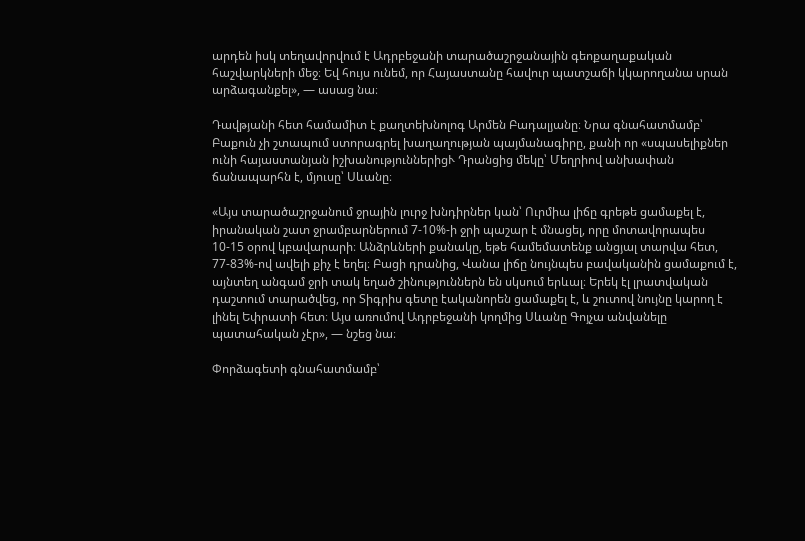արդեն իսկ տեղավորվում է Ադրբեջանի տարածաշրջանային գեոքաղաքական հաշվարկների մեջ։ Եվ հույս ունեմ, որ Հայաստանը հավուր պատշաճի կկարողանա սրան արձագանքել», — ասաց նա։

Դավթյանի հետ համամիտ է քաղտեխնոլոգ Արմեն Բադալյանը։ Նրա գնահատմամբ՝ Բաքուն չի շտապում ստորագրել խաղաղության պայմանագիրը, քանի որ «սպասելիքներ ունի հայաստանյան իշխանություններիցՒ Դրանցից մեկը՝ Մեղրիով անխափան ճանապարհն է, մյուսը՝ Սևանը։

«Այս տարածաշրջանում ջրային լուրջ խնդիրներ կան՝ Ուրմիա լիճը գրեթե ցամաքել է, իրանական շատ ջրամբարներում 7-10%-ի ջրի պաշար է մնացել, որը մոտավորապես 10-15 օրով կբավարարի։ Անձրևների քանակը, եթե համեմատենք անցյալ տարվա հետ, 77-83%-ով ավելի քիչ է եղել։ Բացի դրանից, Վանա լիճը նույնպես բավականին ցամաքում է, այնտեղ անգամ ջրի տակ եղած շինություններն են սկսում երևալ։ Երեկ էլ լրատվական դաշտում տարածվեց, որ Տիգրիս գետը էականորեն ցամաքել է, և շուտով նույնը կարող է լինել Եփրատի հետ։ Այս առումով Ադրբեջանի կողմից Սևանը Գոյչա անվանելը պատահական չէր», — նշեց նա։

Փորձագետի գնահատմամբ՝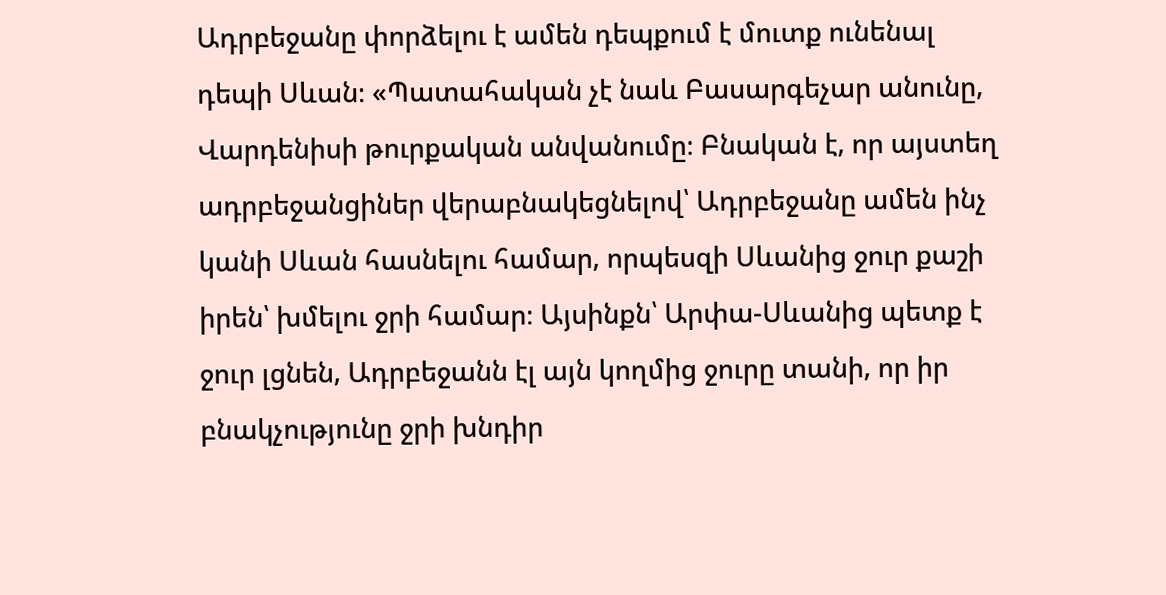Ադրբեջանը փորձելու է ամեն դեպքում է մուտք ունենալ դեպի Սևան։ «Պատահական չէ նաև Բասարգեչար անունը, Վարդենիսի թուրքական անվանումը։ Բնական է, որ այստեղ ադրբեջանցիներ վերաբնակեցնելով՝ Ադրբեջանը ամեն ինչ կանի Սևան հասնելու համար, որպեսզի Սևանից ջուր քաշի իրեն՝ խմելու ջրի համար։ Այսինքն՝ Արփա-Սևանից պետք է ջուր լցնեն, Ադրբեջանն էլ այն կողմից ջուրը տանի, որ իր բնակչությունը ջրի խնդիր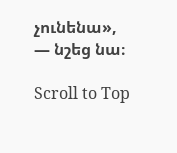չունենա», — նշեց նա։

Scroll to Top